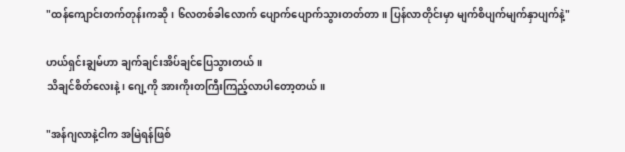"ထန်ကျောင်းတက်တုန်းကဆို၊ ၆လတစ်ခါလောက် ပျောက်ပျောက်သွားတတ်တာ။ ပြန်လာတိုင်းမှာ မျက်စိပျက်မျက်နှာပျက်နဲ့"

ဟယ်ရှင်းချွမ်ဟာ ချက်ချင်းအိပ်ချင်ပြေသွားတယ်။
သိချင်စိတ်လေးနဲ့၊ ဂျေ့ကို အားကိုးတကြီးကြည့်လာပါတော့တယ်။

"အန်ဂျလာနဲ့ငါက အမြဲရန်ဖြစ်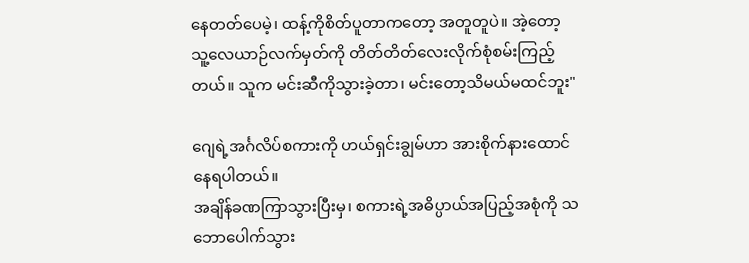နေတတ်ပေမဲ့၊ ထန့်ကိုစိတ်ပူတာကတော့ အတူတူပဲ။ အဲ့တော့ သူ့လေယာဉ်လက်မှတ်ကို တိတ်တိတ်လေးလိုက်စုံစမ်းကြည့်တယ်။ သူက မင်းဆီကိုသွားခဲ့တာ၊ မင်းတော့သိမယ်မထင်ဘူး"

ဂျေရဲ့အင်္ဂလိပ်စကားကို ဟယ်ရှင်းချွမ်ဟာ အားစိုက်နားထောင်နေရပါတယ်။
အချိန်ခဏကြာသွားပြီးမှ၊ စကားရဲ့အဓိပ္ပာယ်အပြည့်အစုံကို သဘောပေါက်သွား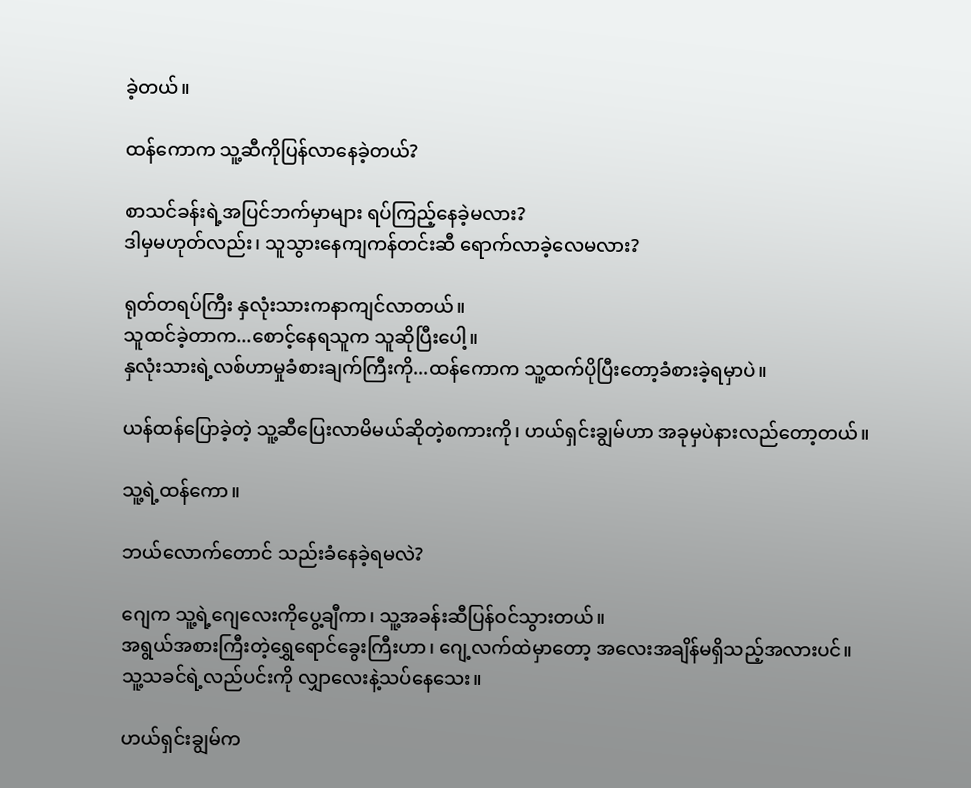ခဲ့တယ်။

ထန်ကောက သူ့ဆီကိုပြန်လာနေခဲ့တယ်?

စာသင်ခန်းရဲ့အပြင်ဘက်မှာများ ရပ်ကြည့်နေခဲ့မလား?
ဒါမှမဟုတ်လည်း၊ သူသွားနေကျကန်တင်းဆီ ရောက်လာခဲ့လေမလား?

ရုတ်တရပ်ကြီး နှလုံးသားကနာကျင်လာတယ်။
သူထင်ခဲ့တာက...စောင့်နေရသူက သူဆိုပြီးပေါ့။
နှလုံးသားရဲ့လစ်ဟာမှုခံစားချက်ကြီးကို...ထန်ကောက သူ့ထက်ပိုပြီးတော့ခံစားခဲ့ရမှာပဲ။

ယန်ထန်ပြောခဲ့တဲ့ သူ့ဆီပြေးလာမိမယ်ဆိုတဲ့စကားကို၊ ဟယ်ရှင်းချွမ်ဟာ အခုမှပဲနားလည်တော့တယ်။

သူ့ရဲ့ထန်ကော။

ဘယ်လောက်တောင် သည်းခံနေခဲ့ရမလဲ?

ဂျေက သူ့ရဲ့ဂျေလေးကိုပွေ့ချီကာ၊ သူ့အခန်းဆီပြန်ဝင်သွားတယ်။
အရွယ်အစားကြီးတဲ့ရွှေရောင်ခွေးကြီးဟာ၊ ဂျေ့လက်ထဲမှာတော့ အလေးအချိန်မရှိသည့်အလားပင်။
သူ့သခင်ရဲ့လည်ပင်းကို လျှာလေးနဲ့သပ်နေသေး။

ဟယ်ရှင်းချွမ်က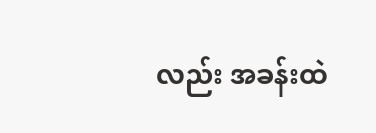လည်း အခန်းထဲ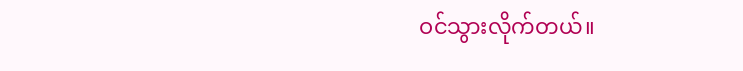ဝင်သွားလိုက်တယ်။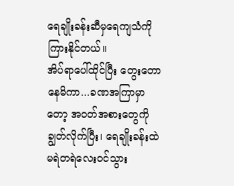ရေချိုးခန်းဆီမှရေကျသံကို ကြားနိုင်တယ်။
အိပ်ရာပေါ်ထိုင်ပြီး တွေးတောနေမိကာ...ခဏအကြာမှာတော့ အဝတ်အစားတွေကိုချွတ်လိုက်ပြီး၊ ရေချိုးခန်းထဲ မရဲတရဲလေးဝင်သွား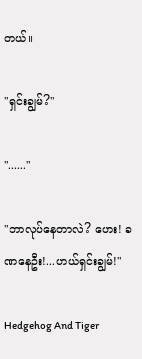တယ်။

"ရှင်းချွမ်?"

"......"

"ဘာလုပ်နေတာလဲ? ဟေး! ခဏနေဦး!...ဟယ်ရှင်းချွမ်!"

Hedgehog And Tiger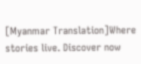[Myanmar Translation]Where stories live. Discover now